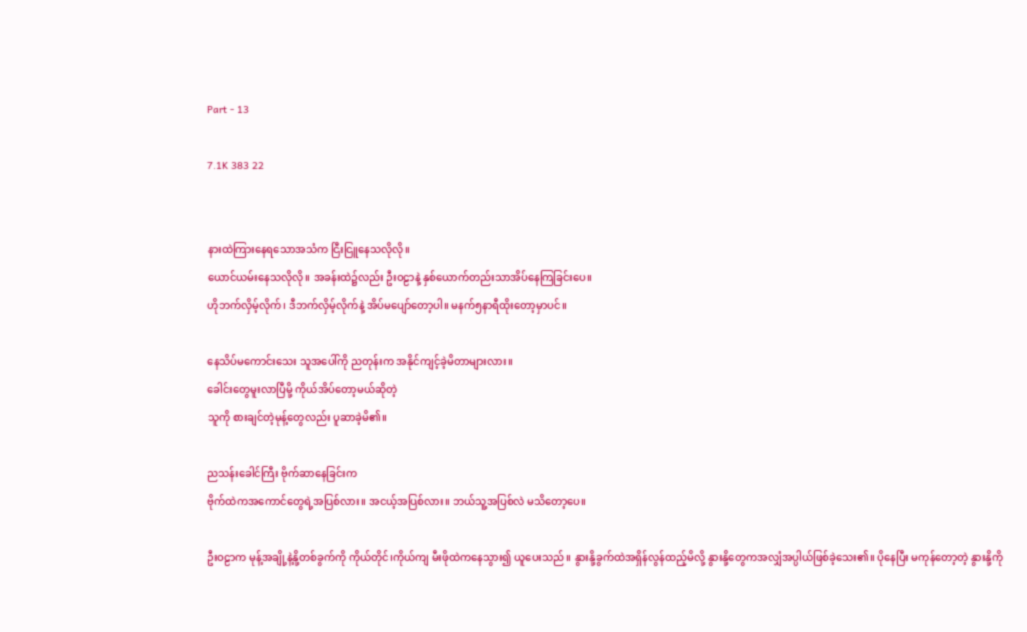Part - 13

7.1K 383 22


နားထဲကြားနေရသောအသံက ငြီးငြူနေသလိုလို။
ယောင်ယမ်းနေသလိုလို။ အခန်းထဲ၌လည်း ဦးဝဠာနဲ့ နှစ်ယောက်တည်းသာအိပ်နေကြခြင်းပေ။
ဟိုဘက်လှိမ့်လိုက်၊ ဒီဘက်လှိမ့်လိုက်နဲ့ အိပ်မပျော်တော့ပါ။ မနက်၅နာရီထိုးတော့မှာပင်။

နေသိပ်မကောင်းသေး သူအပေါ်ကို ညတုန်းက အနိုင်ကျင့်ခဲ့မိတာများလား။
ခေါင်းတွေမူးလာပြီမို့ ကိုယ်အိပ်တော့မယ်ဆိုတဲ့
သူကို စားချင်တဲ့မုန့်တွေလည်း ပူဆာခဲ့မိ၏။

ညသန်းခေါင်ကြီး ဗိုက်ဆာနေခြင်းက
ဗိုက်ထဲကအကောင်တွေရဲ့အပြစ်လား။ အငယ့်အပြစ်လား။ ဘယ်သူ့အပြစ်လဲ မသိတော့ပေ။

ဦးဝဠာက မုန့်အချို့နဲ့နို့တစ်ခွက်ကို ကိုယ်တိုင်၊ကိုယ်ကျ မီးဖိုထဲကနေသွား၍ ယူပေးသည်။ နွားနို့ခွက်ထဲအရှိန်လွန်ထည့်မိလို့ နွားနို့တွေကအလျှံအပ္ပါယ်ဖြစ်ခဲ့သေး၏။ ပိုနေပြီး မကုန်တော့တဲ့ နွားနို့ကို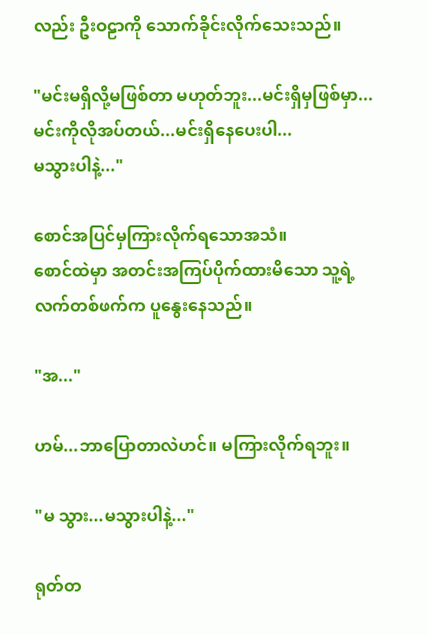လည်း ဦးဝဠာကို သောက်ခိုင်းလိုက်သေးသည်။

"မင်းမရှိလို့မဖြစ်တာ မဟုတ်ဘူး...မင်းရှိမှဖြစ်မှာ...မင်းကိုလိုအပ်တယ်...မင်းရှိနေပေးပါ...
မသွားပါနဲ့..."

စောင်အပြင်မှကြားလိုက်ရသောအသံ။
စောင်ထဲမှာ အတင်းအကြပ်ပိုက်ထားမိသော သူ့ရဲ့
လက်တစ်ဖက်က ပူနွေးနေသည်။

"အ..."

ဟမ်...ဘာပြောတာလဲဟင်။ မကြားလိုက်ရဘူး။

"မ သွား...မသွားပါနဲ့..."

ရုတ်တ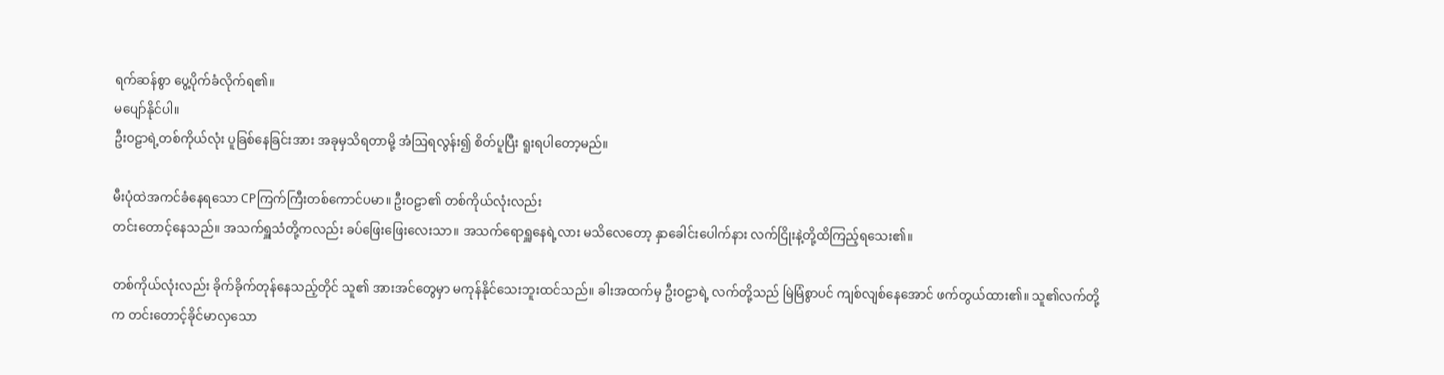ရက်ဆန်စွာ ပွေ့ပိုက်ခံလိုက်ရ၏။
မပျော်နိုင်ပါ။
ဦးဝဠာရဲ့တစ်ကိုယ်လုံး ပူခြစ်နေခြင်းအား အခုမှသိရတာမို့ အံဩရလွန်း၍ စိတ်ပူပြီး ရူးရပါတော့မည်။

မီးပုံထဲအကင်ခံနေရသော CPကြက်ကြီးတစ်ကောင်ပမာ။ ဦးဝဠာ၏ တစ်ကိုယ်လုံးလည်း
တင်းတောင့်နေသည်။ အသက်ရှူသံတို့ကလည်း ခပ်ဖြေးဖြေးလေးသာ။ အသက်ရောရှူနေရဲ့လား မသိလေတော့ နှာခေါင်းပေါက်နား လက်ငြိုးနဲ့တို့ထိကြည့်ရသေး၏။

တစ်ကိုယ်လုံးလည်း ခိုက်ခိုက်တုန်နေသည့်တိုင် သူ၏ အားအင်တွေမှာ မကုန်နိုင်သေးဘူးထင်သည်။ ခါးအထက်မှ ဦးဝဠာရဲ့ လက်တို့သည် မြဲမြံစွာပင် ကျစ်လျစ်နေအောင် ဖက်တွယ်ထား၏။ သူ၏လက်တို့က တင်းတောင့်ခိုင်မာလှသော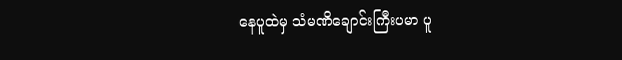နေပူထဲမှ သံမဏိချောင်းကြီးပမာ ပူ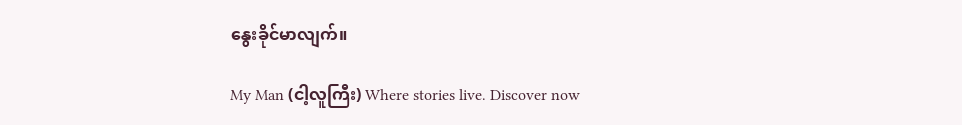နွေးခိုင်မာလျက်။

My Man (ငါ့လူကြီး) Where stories live. Discover now